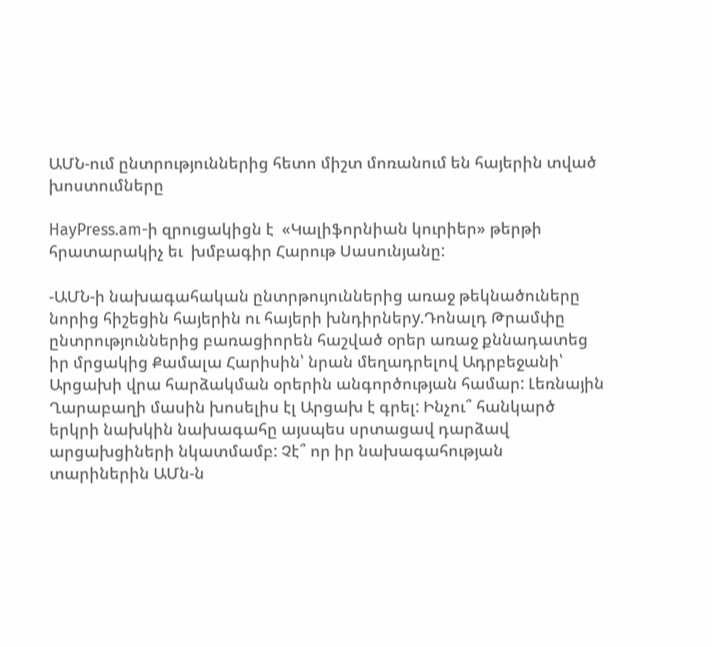ԱՄՆ-ում ընտրություններից հետո միշտ մոռանում են հայերին տված խոստումները

HayPress.am-ի զրուցակիցն է  «Կալիֆորնիան կուրիեր» թերթի հրատարակիչ եւ  խմբագիր Հարութ Սասունյանը:

-ԱՄՆ-ի նախագահական ընտրթույուններից առաջ թեկնածուները նորից հիշեցին հայերին ու հայերի խնդիրներy.Դոնալդ Թրամփը ընտրություններից բառացիորեն հաշված օրեր առաջ քննադատեց իր մրցակից Քամալա Հարիսին՝ նրան մեղադրելով Ադրբեջանի՝ Արցախի վրա հարձակման օրերին անգործության համար: Լեռնային Ղարաբաղի մասին խոսելիս էլ Արցախ է գրել: Ինչու՞ հանկարծ երկրի նախկին նախագահը այսպես սրտացավ դարձավ արցախցիների նկատմամբ: Չէ՞ որ իր նախագահության տարիներին ԱՄն-ն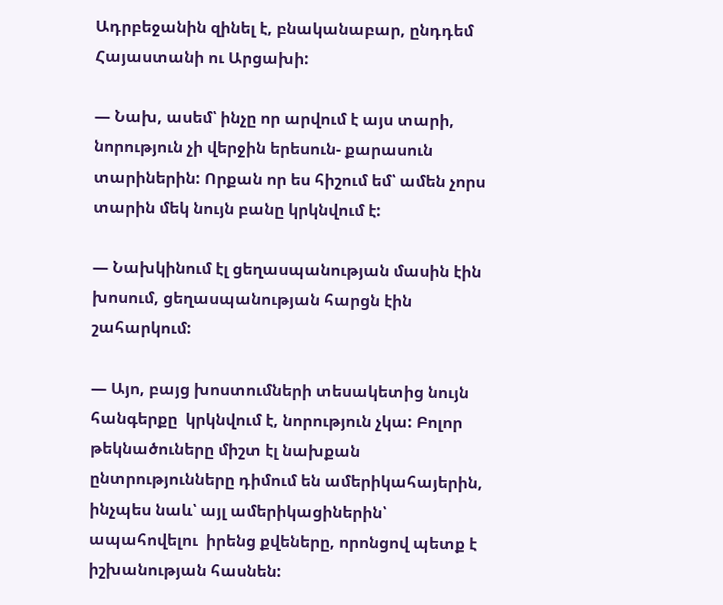Ադրբեջանին զինել է, բնականաբար, ընդդեմ Հայաստանի ու Արցախի:

— Նախ, ասեմ՝ ինչը որ արվում է այս տարի, նորություն չի վերջին երեսուն- քարասուն տարիներին: Որքան որ ես հիշում եմ՝ ամեն չորս տարին մեկ նույն բանը կրկնվում է:

— Նախկինում էլ ցեղասպանության մասին էին խոսում, ցեղասպանության հարցն էին շահարկում:

— Այո, բայց խոստումների տեսակետից նույն հանգերքը  կրկնվում է, նորություն չկա: Բոլոր թեկնածուները միշտ էլ նախքան ընտրությունները դիմում են ամերիկահայերին, ինչպես նաև՝ այլ ամերիկացիներին՝ ապահովելու  իրենց քվեները, որոնցով պետք է իշխանության հասնեն: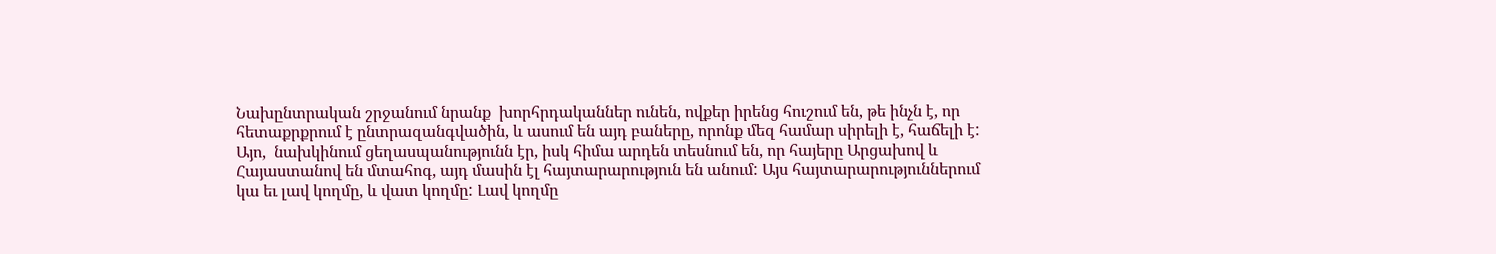Նախընտրական շրջանում նրանք  խորհրդականներ ունեն, ովքեր իրենց հուշում են, թե ինչն է, որ հետաքրքրում է ընտրազանգվածին, և ասում են այդ բաները, որոնք մեզ համար սիրելի է, հաճելի է: Այո,  նախկինում ցեղասպանությունն էր, իսկ հիմա արդեն տեսնում են, որ հայերը Արցախով և Հայաստանով են մտահոգ, այդ մասին էլ հայտարարություն են անում: Այս հայտարարություններում կա եւ լավ կողմը, և վատ կողմը: Լավ կողմը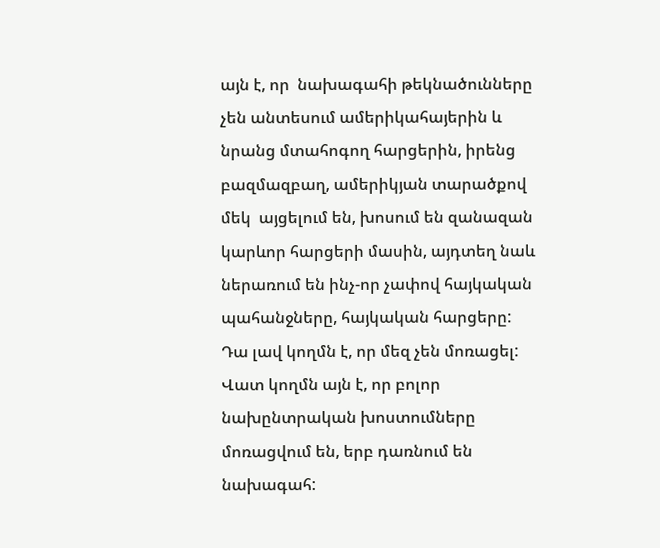այն է, որ  նախագահի թեկնածունները չեն անտեսում ամերիկահայերին և նրանց մտահոգող հարցերին, իրենց բազմազբաղ, ամերիկյան տարածքով մեկ  այցելում են, խոսում են զանազան կարևոր հարցերի մասին, այդտեղ նաև ներառում են ինչ-որ չափով հայկական պահանջները, հայկական հարցերը: Դա լավ կողմն է, որ մեզ չեն մոռացել: Վատ կողմն այն է, որ բոլոր նախընտրական խոստումները մոռացվում են, երբ դառնում են նախագահ: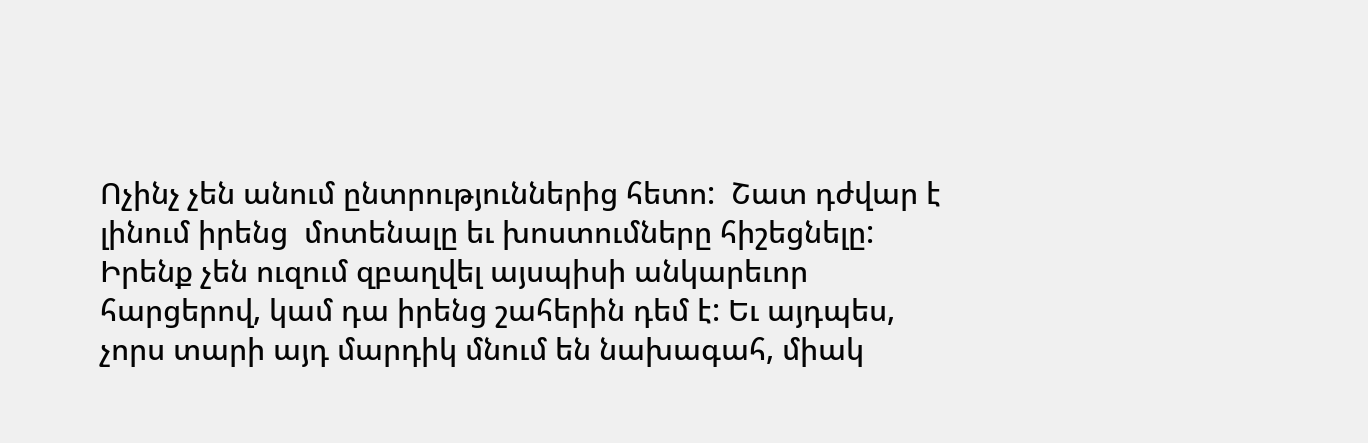Ոչինչ չեն անում ընտրություններից հետո:  Շատ դժվար է լինում իրենց  մոտենալը եւ խոստումները հիշեցնելը: Իրենք չեն ուզում զբաղվել այսպիսի անկարեւոր հարցերով, կամ դա իրենց շահերին դեմ է: Եւ այդպես,  չորս տարի այդ մարդիկ մնում են նախագահ, միակ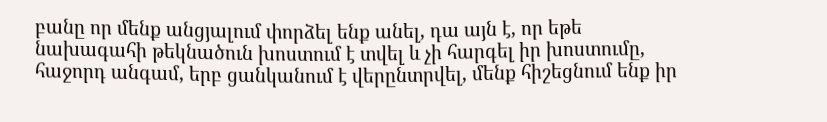բանը որ մենք անցյալում փորձել ենք անել, դա այն է, որ եթե նախագահի թեկնածուն խոստում է տվել և չի հարգել իր խոստումը, հաջորդ անգամ, երբ ցանկանում է վերընտրվել, մենք հիշեցնում ենք իր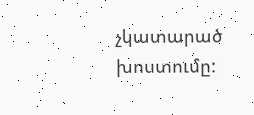չկատարած խոստումը: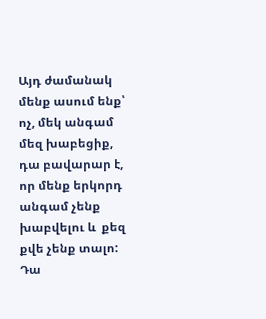Այդ ժամանակ մենք ասում ենք՝  ոչ, մեկ անգամ մեզ խաբեցիք, դա բավարար է, որ մենք երկորդ անգամ չենք խաբվելու և  քեզ քվե չենք տալո: Դա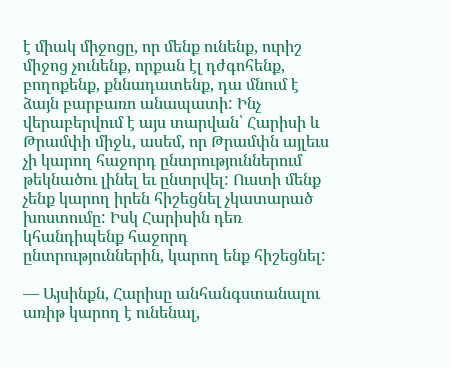է միակ միջոցը, որ մենք ունենք, ուրիշ միջոց չունենք, որքան էլ դժգոհենք, բողոքենք, քննադատենք, դա մնում է ձայն բարբառո անապատի: Ինչ վերաբերվում է այս տարվան՝ Հարիսի և Թրամփի միջև, ասեմ, որ Թրամփն այլեւս չի կարող հաջորդ ընտրություններում թեկնածու լինել եւ ընտրվել: Ուստի մենք չենք կարող իրեն հիշեցնել չկատարած խոստումը: Իսկ Հարիսին դեռ կհանդիպենք հաջորդ ընտրություններին, կարող ենք հիշեցնել:

— Այսինքն, Հարիսը անհանգստանալու առիթ կարող է ունենալ,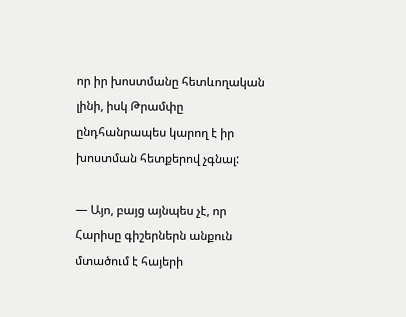որ իր խոստմանը հետևողական լինի, իսկ Թրամփը ընդհանրապես կարող է իր խոստման հետքերով չգնալ:

— Այո, բայց այնպես չէ, որ Հարիսը գիշերներն անքուն մտածում է հայերի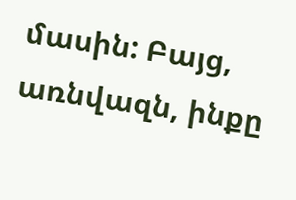մասին: Բայց, առնվազն, ինքը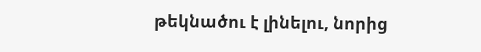թեկնածու է լինելու, նորից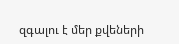զգալու է մեր քվեների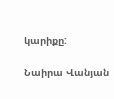կարիքը:

Նաիրա Վանյան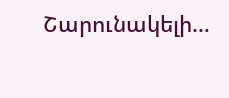Շարունակելի…